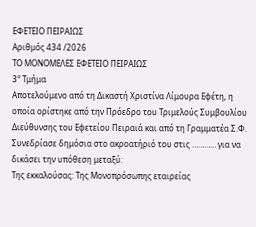ΕΦΕΤΕΙΟ ΠΕΙΡΑΙΩΣ
Αριθμός 434 /2026
ΤΟ ΜΟΝΟΜΕΛΕΣ ΕΦΕΤΕΙΟ ΠΕΙΡΑΙΩΣ
3° Τμήμα
Αποτελούμενο από τη Δικαστή Χριστίνα Λίμουρα Εφέτη, η οποία ορίστηκε από την Πρόεδρο του Τριμελούς Συμβουλίου Διεύθυνσης του Εφετείου Πειραιά και από τη Γραμματέα Σ.Φ.
Συνεδρίασε δημόσια στο ακροατήριό του στις ………… για να δικάσει την υπόθεση μεταξύ:
Της εκκαλούσας: Της Μονοπρόσωπης εταιρείας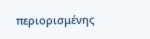περιορισμένης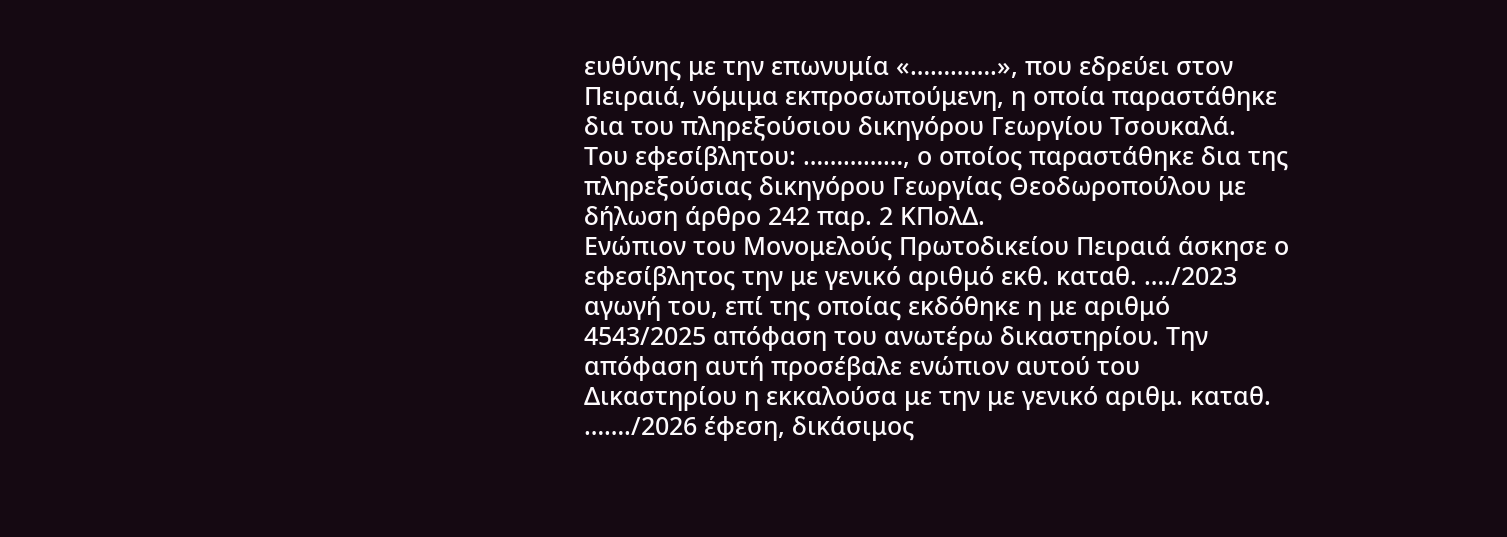ευθύνης με την επωνυμία «………….», που εδρεύει στον Πειραιά, νόμιμα εκπροσωπούμενη, η οποία παραστάθηκε δια του πληρεξούσιου δικηγόρου Γεωργίου Τσουκαλά.
Του εφεσίβλητου: ……………, ο οποίος παραστάθηκε δια της πληρεξούσιας δικηγόρου Γεωργίας Θεοδωροπούλου με δήλωση άρθρο 242 παρ. 2 ΚΠολΔ.
Ενώπιον του Μονομελούς Πρωτοδικείου Πειραιά άσκησε ο εφεσίβλητος την με γενικό αριθμό εκθ. καταθ. …./2023 αγωγή του, επί της οποίας εκδόθηκε η με αριθμό 4543/2025 απόφαση του ανωτέρω δικαστηρίου. Την απόφαση αυτή προσέβαλε ενώπιον αυτού του Δικαστηρίου η εκκαλούσα με την με γενικό αριθμ. καταθ. ……./2026 έφεση, δικάσιμος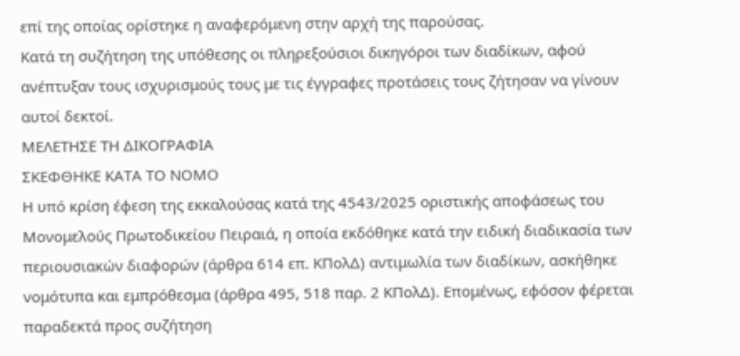επί της οποίας ορίστηκε η αναφερόμενη στην αρχή της παρούσας.
Κατά τη συζήτηση της υπόθεσης οι πληρεξούσιοι δικηγόροι των διαδίκων, αφού ανέπτυξαν τους ισχυρισμούς τους με τις έγγραφες προτάσεις τους ζήτησαν να γίνουν αυτοί δεκτοί.
ΜΕΛΕΤΗΣΕ ΤΗ ΔΙΚΟΓΡΑΦΙΑ
ΣΚΕΦΘΗΚΕ ΚΑΤΑ ΤΟ ΝΟΜΟ
Η υπό κρίση έφεση της εκκαλούσας κατά της 4543/2025 οριστικής αποφάσεως του Μονομελούς Πρωτοδικείου Πειραιά, η οποία εκδόθηκε κατά την ειδική διαδικασία των περιουσιακών διαφορών (άρθρα 614 επ. ΚΠολΔ) αντιμωλία των διαδίκων, ασκήθηκε νομότυπα και εμπρόθεσμα (άρθρα 495, 518 παρ. 2 ΚΠολΔ). Επομένως, εφόσον φέρεται παραδεκτά προς συζήτηση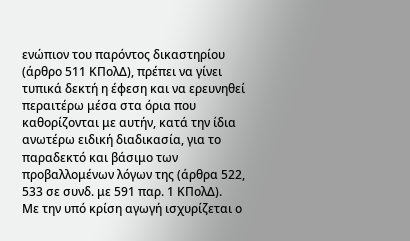ενώπιον του παρόντος δικαστηρίου (άρθρο 511 ΚΠολΔ), πρέπει να γίνει τυπικά δεκτή η έφεση και να ερευνηθεί περαιτέρω μέσα στα όρια που καθορίζονται με αυτήν, κατά την ίδια ανωτέρω ειδική διαδικασία, για το παραδεκτό και βάσιμο των προβαλλομένων λόγων της (άρθρα 522, 533 σε συνδ. με 591 παρ. 1 ΚΠολΔ).
Με την υπό κρίση αγωγή ισχυρίζεται ο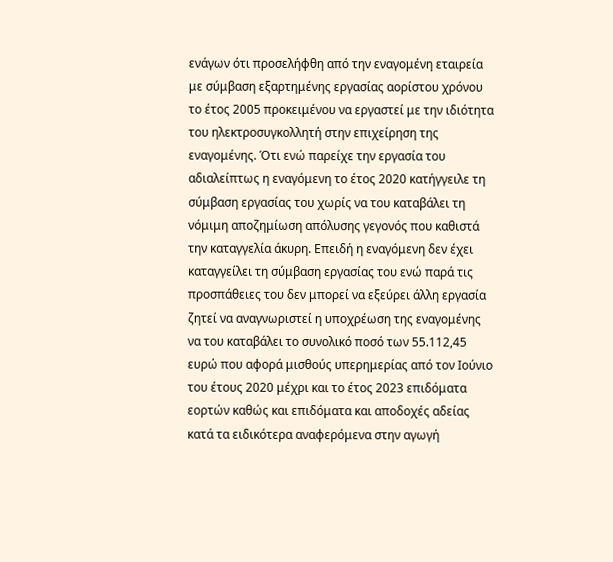ενάγων ότι προσελήφθη από την εναγομένη εταιρεία με σύμβαση εξαρτημένης εργασίας αορίστου χρόνου το έτος 2005 προκειμένου να εργαστεί με την ιδιότητα του ηλεκτροσυγκολλητή στην επιχείρηση της εναγομένης. Ότι ενώ παρείχε την εργασία του αδιαλείπτως η εναγόμενη το έτος 2020 κατήγγειλε τη σύμβαση εργασίας του χωρίς να του καταβάλει τη νόμιμη αποζημίωση απόλυσης γεγονός που καθιστά την καταγγελία άκυρη. Επειδή η εναγόμενη δεν έχει καταγγείλει τη σύμβαση εργασίας του ενώ παρά τις προσπάθειες του δεν μπορεί να εξεύρει άλλη εργασία ζητεί να αναγνωριστεί η υποχρέωση της εναγομένης να του καταβάλει το συνολικό ποσό των 55.112,45 ευρώ που αφορά μισθούς υπερημερίας από τον Ιούνιο του έτους 2020 μέχρι και το έτος 2023 επιδόματα εορτών καθώς και επιδόματα και αποδοχές αδείας κατά τα ειδικότερα αναφερόμενα στην αγωγή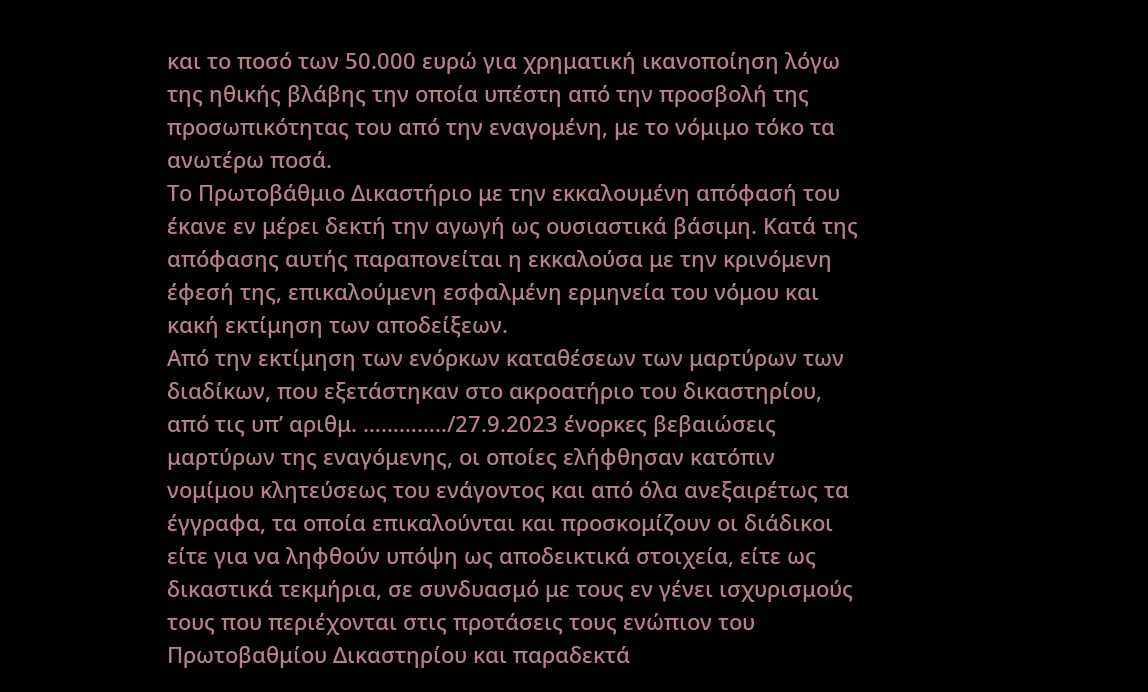και το ποσό των 50.000 ευρώ για χρηματική ικανοποίηση λόγω της ηθικής βλάβης την οποία υπέστη από την προσβολή της προσωπικότητας του από την εναγομένη, με το νόμιμο τόκο τα ανωτέρω ποσά.
Το Πρωτοβάθμιο Δικαστήριο με την εκκαλουμένη απόφασή του έκανε εν μέρει δεκτή την αγωγή ως ουσιαστικά βάσιμη. Κατά της απόφασης αυτής παραπονείται η εκκαλούσα με την κρινόμενη έφεσή της, επικαλούμενη εσφαλμένη ερμηνεία του νόμου και κακή εκτίμηση των αποδείξεων.
Από την εκτίμηση των ενόρκων καταθέσεων των μαρτύρων των διαδίκων, που εξετάστηκαν στο ακροατήριο του δικαστηρίου, από τις υπ’ αριθμ. …………../27.9.2023 ένορκες βεβαιώσεις μαρτύρων της εναγόμενης, οι οποίες ελήφθησαν κατόπιν νομίμου κλητεύσεως του ενάγοντος και από όλα ανεξαιρέτως τα έγγραφα, τα οποία επικαλούνται και προσκομίζουν οι διάδικοι είτε για να ληφθούν υπόψη ως αποδεικτικά στοιχεία, είτε ως δικαστικά τεκμήρια, σε συνδυασμό με τους εν γένει ισχυρισμούς τους που περιέχονται στις προτάσεις τους ενώπιον του Πρωτοβαθμίου Δικαστηρίου και παραδεκτά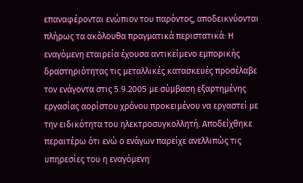επαναφέρονται ενώπιον του παρόντος, αποδεικνύονται πλήρως τα ακόλουθα πραγματικά περιστατικά: Η εναγόμενη εταιρεία έχουσα αντικείμενο εμπορικής δραστηριότητας τις μεταλλικές κατασκευές προσέλαβε τον ενάγοντα στις 5.9.2005 με σύμβαση εξαρτημένης εργασίας αορίστου χρόνου προκειμένου να εργαστεί με την ειδικότητα του ηλεκτροσυγκολλητή. Αποδείχθηκε περαιτέρω ότι ενώ ο ενάγων παρείχε ανελλιπώς τις υπηρεσίες του η εναγόμενη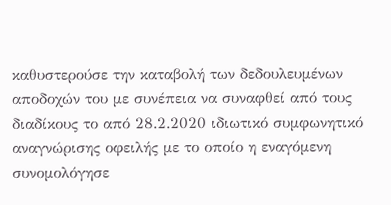καθυστερούσε την καταβολή των δεδουλευμένων αποδοχών του με συνέπεια να συναφθεί από τους διαδίκους το από 28.2.2020 ιδιωτικό συμφωνητικό αναγνώρισης οφειλής με το οποίο η εναγόμενη συνομολόγησε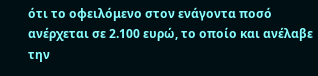ότι το οφειλόμενο στον ενάγοντα ποσό ανέρχεται σε 2.100 ευρώ, το οποίο και ανέλαβε την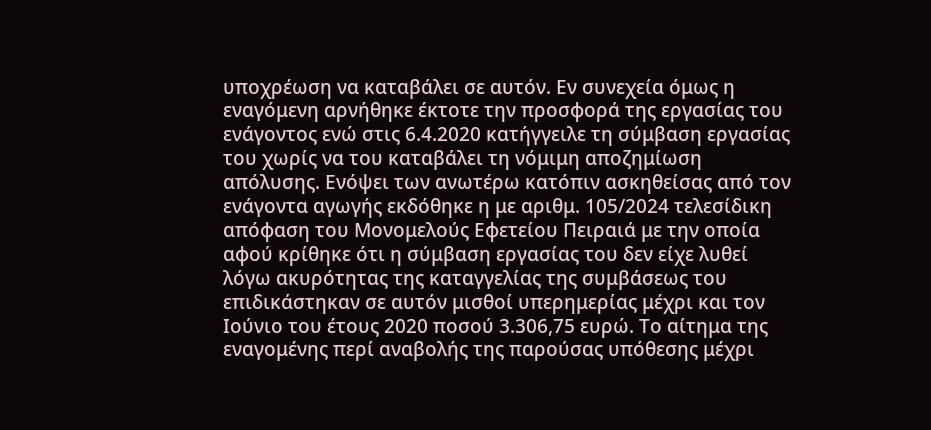υποχρέωση να καταβάλει σε αυτόν. Εν συνεχεία όμως η εναγόμενη αρνήθηκε έκτοτε την προσφορά της εργασίας του ενάγοντος ενώ στις 6.4.2020 κατήγγειλε τη σύμβαση εργασίας του χωρίς να του καταβάλει τη νόμιμη αποζημίωση απόλυσης. Ενόψει των ανωτέρω κατόπιν ασκηθείσας από τον ενάγοντα αγωγής εκδόθηκε η με αριθμ. 105/2024 τελεσίδικη απόφαση του Μονομελούς Εφετείου Πειραιά με την οποία αφού κρίθηκε ότι η σύμβαση εργασίας του δεν είχε λυθεί λόγω ακυρότητας της καταγγελίας της συμβάσεως του επιδικάστηκαν σε αυτόν μισθοί υπερημερίας μέχρι και τον Ιούνιο του έτους 2020 ποσού 3.306,75 ευρώ. Το αίτημα της εναγομένης περί αναβολής της παρούσας υπόθεσης μέχρι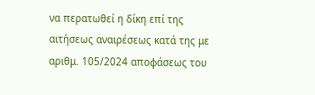να περατωθεί η δίκη επί της αιτήσεως αναιρέσεως κατά της με αριθμ. 105/2024 αποφάσεως του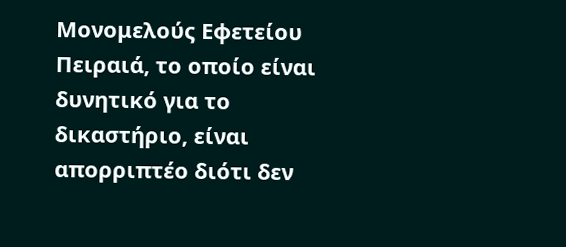Μονομελούς Εφετείου Πειραιά, το οποίο είναι δυνητικό για το δικαστήριο, είναι απορριπτέο διότι δεν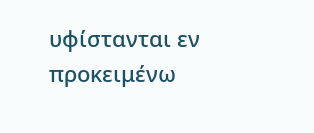υφίστανται εν προκειμένω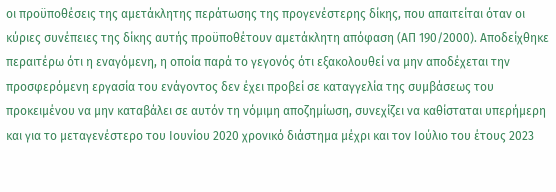οι προϋποθέσεις της αμετάκλητης περάτωσης της προγενέστερης δίκης, που απαιτείται όταν οι κύριες συνέπειες της δίκης αυτής προϋποθέτουν αμετάκλητη απόφαση (ΑΠ 190/2000). Αποδείχθηκε περαιτέρω ότι η εναγόμενη, η οποία παρά το γεγονός ότι εξακολουθεί να μην αποδέχεται την προσφερόμενη εργασία του ενάγοντος δεν έχει προβεί σε καταγγελία της συμβάσεως του προκειμένου να μην καταβάλει σε αυτόν τη νόμιμη αποζημίωση, συνεχίζει να καθίσταται υπερήμερη και για το μεταγενέστερο του Ιουνίου 2020 χρονικό διάστημα μέχρι και τον Ιούλιο του έτους 2023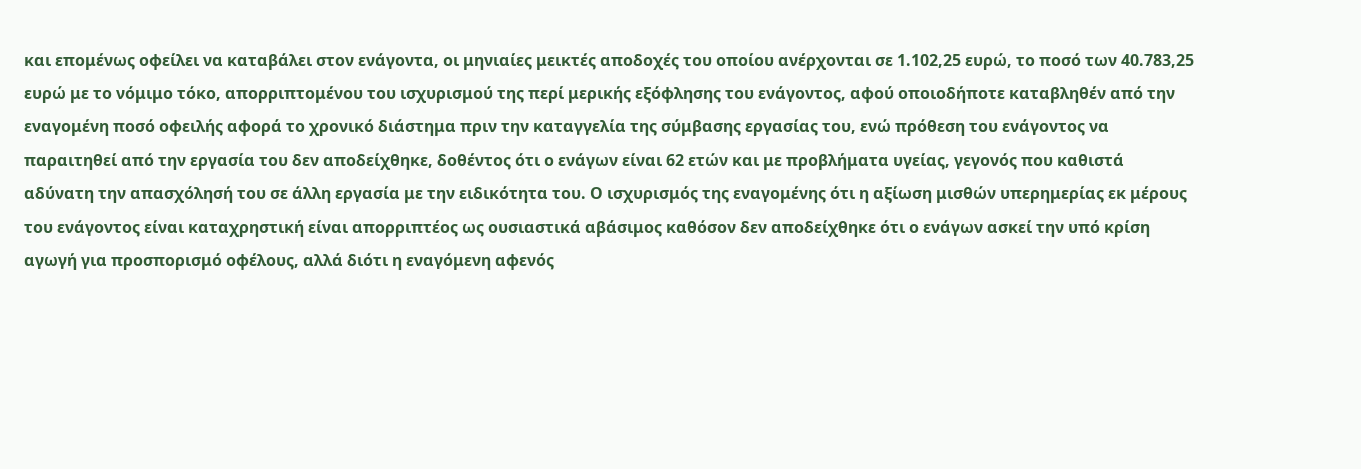και επομένως οφείλει να καταβάλει στον ενάγοντα, οι μηνιαίες μεικτές αποδοχές του οποίου ανέρχονται σε 1.102,25 ευρώ, το ποσό των 40.783,25 ευρώ με το νόμιμο τόκο, απορριπτομένου του ισχυρισμού της περί μερικής εξόφλησης του ενάγοντος, αφού οποιοδήποτε καταβληθέν από την εναγομένη ποσό οφειλής αφορά το χρονικό διάστημα πριν την καταγγελία της σύμβασης εργασίας του, ενώ πρόθεση του ενάγοντος να παραιτηθεί από την εργασία του δεν αποδείχθηκε, δοθέντος ότι ο ενάγων είναι 62 ετών και με προβλήματα υγείας, γεγονός που καθιστά αδύνατη την απασχόλησή του σε άλλη εργασία με την ειδικότητα του. Ο ισχυρισμός της εναγομένης ότι η αξίωση μισθών υπερημερίας εκ μέρους του ενάγοντος είναι καταχρηστική είναι απορριπτέος ως ουσιαστικά αβάσιμος καθόσον δεν αποδείχθηκε ότι ο ενάγων ασκεί την υπό κρίση αγωγή για προσπορισμό οφέλους, αλλά διότι η εναγόμενη αφενός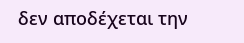δεν αποδέχεται την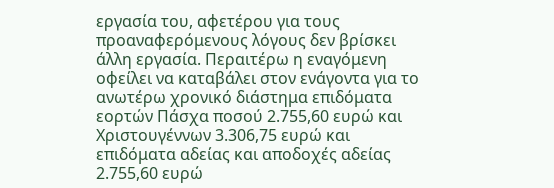εργασία του, αφετέρου για τους προαναφερόμενους λόγους δεν βρίσκει άλλη εργασία. Περαιτέρω η εναγόμενη οφείλει να καταβάλει στον ενάγοντα για το ανωτέρω χρονικό διάστημα επιδόματα εορτών Πάσχα ποσού 2.755,60 ευρώ και Χριστουγέννων 3.306,75 ευρώ και επιδόματα αδείας και αποδοχές αδείας 2.755,60 ευρώ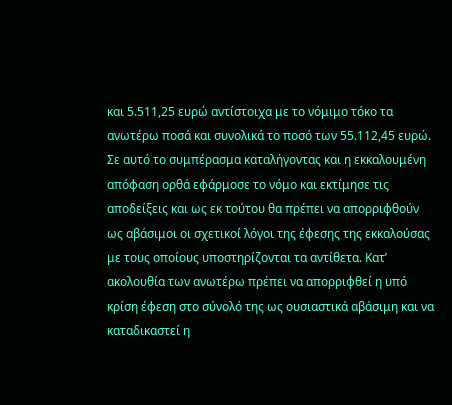και 5.511,25 ευρώ αντίστοιχα με το νόμιμο τόκο τα ανωτέρω ποσά και συνολικά το ποσό των 55.112,45 ευρώ.
Σε αυτό το συμπέρασμα καταλήγοντας και η εκκαλουμένη απόφαση ορθά εφάρμοσε το νόμο και εκτίμησε τις αποδείξεις και ως εκ τούτου θα πρέπει να απορριφθούν ως αβάσιμοι οι σχετικοί λόγοι της έφεσης της εκκαλούσας με τους οποίους υποστηρίζονται τα αντίθετα. Κατ’ ακολουθία των ανωτέρω πρέπει να απορριφθεί η υπό κρίση έφεση στο σύνολό της ως ουσιαστικά αβάσιμη και να καταδικαστεί η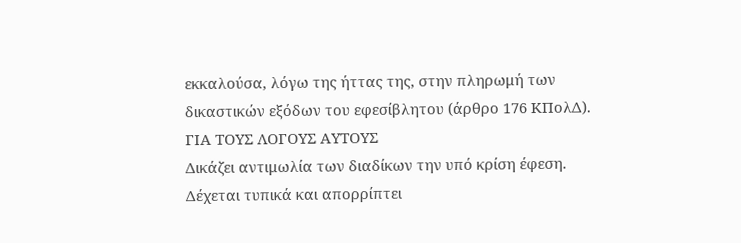εκκαλούσα, λόγω της ήττας της, στην πληρωμή των δικαστικών εξόδων του εφεσίβλητου (άρθρο 176 ΚΠολΔ).
ΓΙΑ ΤΟΥΣ ΛΟΓΟΥΣ ΑΥΤΟΥΣ
Δικάζει αντιμωλία των διαδίκων την υπό κρίση έφεση.
Δέχεται τυπικά και απορρίπτει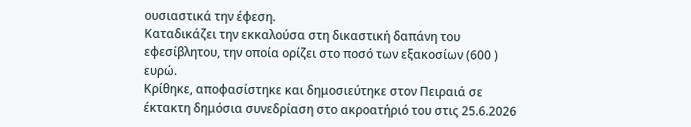ουσιαστικά την έφεση.
Καταδικάζει την εκκαλούσα στη δικαστική δαπάνη του εφεσίβλητου, την οποία ορίζει στο ποσό των εξακοσίων (600 ) ευρώ.
Κρίθηκε, αποφασίστηκε και δημοσιεύτηκε στον Πειραιά σε έκτακτη δημόσια συνεδρίαση στο ακροατήριό του στις 25.6.2026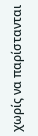χωρίς να παρίστανται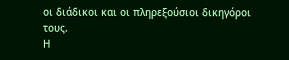οι διάδικοι και οι πληρεξούσιοι δικηγόροι τους.
Η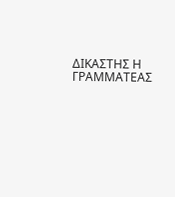ΔΙΚΑΣΤΗΣ Η ΓΡΑΜΜΑΤΕΑΣ